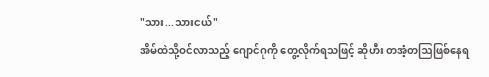"သား...သားငယ်"
အိမ်ထဲသို့ဝင်လာသည့် ဂျောင်ဂုကို တွေ့လိုက်ရသဖြင့် ဆိုဟီး တအံ့တဩဖြစ်နေရ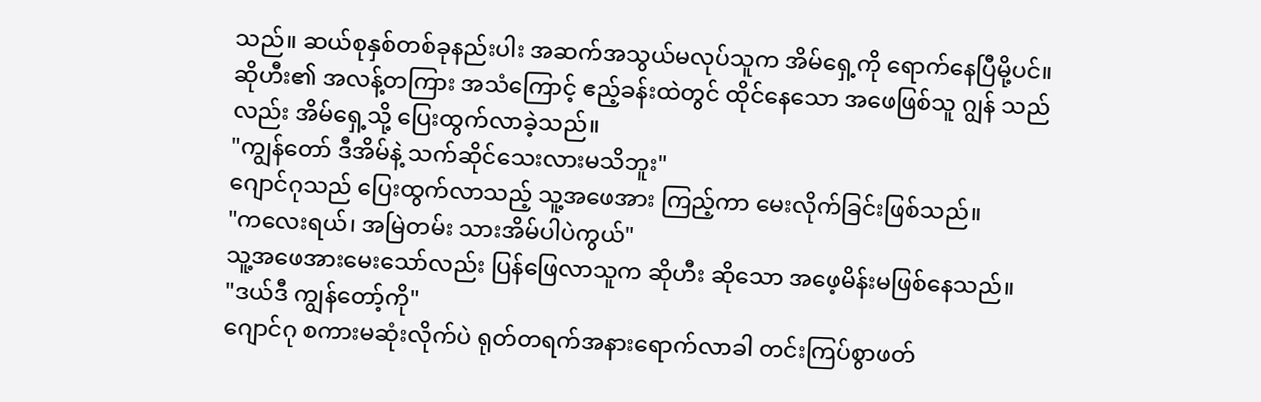သည်။ ဆယ်စုနှစ်တစ်ခုနည်းပါး အဆက်အသွယ်မလုပ်သူက အိမ်ရှေ့ကို ရောက်နေပြီမို့ပင်။
ဆိုဟီး၏ အလန့်တကြား အသံကြောင့် ဧည့်ခန်းထဲတွင် ထိုင်နေသော အဖေဖြစ်သူ ဂျွန် သည်
လည်း အိမ်ရှေ့သို့ ပြေးထွက်လာခဲ့သည်။
"ကျွန်တော် ဒီအိမ်နဲ့ သက်ဆိုင်သေးလားမသိဘူး"
ဂျောင်ဂုသည် ပြေးထွက်လာသည့် သူ့အဖေအား ကြည့်ကာ မေးလိုက်ခြင်းဖြစ်သည်။
"ကလေးရယ်၊ အမြဲတမ်း သားအိမ်ပါပဲကွယ်"
သူ့အဖေအားမေးသော်လည်း ပြန်ဖြေလာသူက ဆိုဟီး ဆိုသော အဖေ့မိန်းမဖြစ်နေသည်။
"ဒယ်ဒီ ကျွန်တော့်ကို"
ဂျောင်ဂု စကားမဆုံးလိုက်ပဲ ရုတ်တရက်အနားရောက်လာခါ တင်းကြပ်စွာဖတ်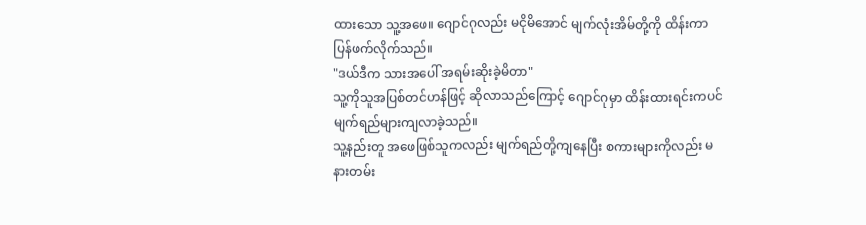ထားသော သူ့အဖေ။ ဂျောင်ဂုလည်း မငိုမိအောင် မျက်လုံးအိမ်တို့ကို ထိန်းကာ ပြန်ဖက်လိုက်သည်။
"ဒယ်ဒီက သားအပေါ် အရမ်းဆိုးခဲ့မိတာ"
သူ့ကိုသူအပြစ်တင်ဟန်ဖြင့် ဆိုလာသည်ကြောင့် ဂျောင်ဂုမှာ ထိန်းထားရင်းကပင် မျက်ရည်များကျလာခဲ့သည်။
သူ့နည်းတူ အဖေဖြစ်သူကလည်း မျက်ရည်တို့ကျနေပြီး စကားများကိုလည်း မနားတမ်း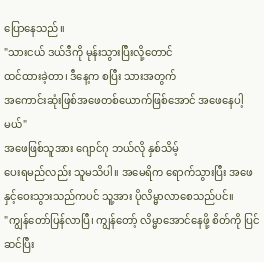ပြောနေသည်။
"သားငယ် ဒယ်ဒီကို မုန်းသွားပြီးလို့တောင်
ထင်ထားခဲ့တာ၊ ဒီနေ့က စပြီး သားအတွက်
အကောင်းဆုံးဖြစ်အဖေတစ်ယောက်ဖြစ်အောင် အဖေနေပါ့မယ်"
အဖေဖြစ်သူအား ဂျောင်ဂု ဘယ်လို နှစ်သိမ့်
ပေးရမည်လည်း သူမသိပါ။ အမေရိက ရောက်သွားပြီး အဖေနှင့်ဝေးသွားသည်ကပင် သူ့အား ပိုလိမ္မာလာစေသည်ပင်။
"ကျွန်တော်ပြန်လာပြီ၊ ကျွန်တော့် လိမ္မာအောင်နေဖို့ စိတ်ကို ပြင်ဆင်ပြီး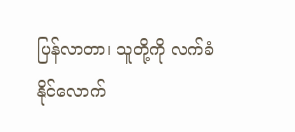ပြန်လာတာ၊ သူတို့ကို လက်ခံနိုင်လောက်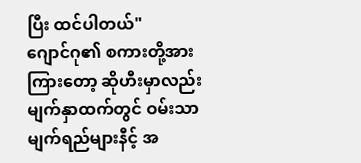ပြီး ထင်ပါတယ်"
ဂျောင်ဂု၏ စကားတို့အားကြားတော့ ဆိုဟီးမှာလည်း မျက်နှာထက်တွင် ဝမ်းသာမျက်ရည်များနီင့် အ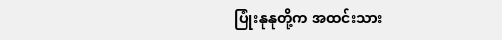ပြုံးနုနုတို့က အထင်းသား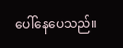ပေါ်နေပေသည်။